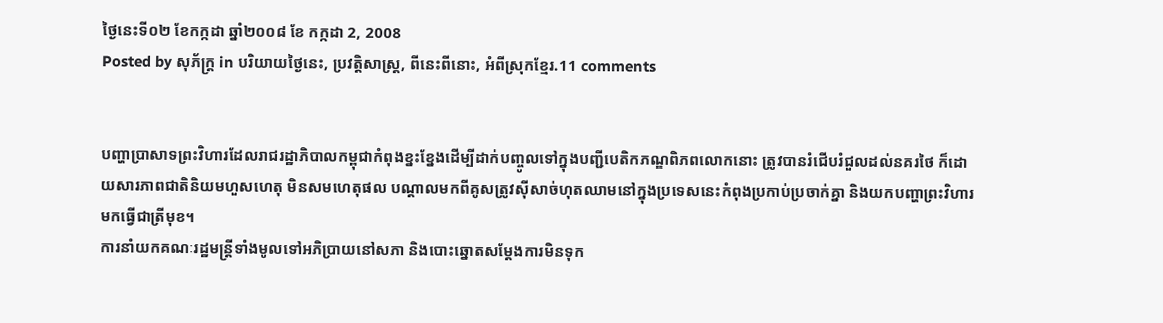ថ្ងៃនេះទី០២ ខែកក្កដា ឆ្នាំ២០០៨ ខែ កក្កដា 2, 2008
Posted by សុភ័ក្ត្រ in បរិយាយថ្ងៃនេះ, ប្រវត្តិសាស្ត្រ, ពីនេះពីនោះ, អំពីស្រុកខ្មែរ.11 comments


បញ្ហាប្រាសាទព្រះវិហារដែលរាជរដ្ឋាភិបាលកម្ពុជាកំពុងខ្នះខ្នែងដើម្បីដាក់បញ្ចូលទៅក្នុងបញ្ជីបេតិកភណ្ឌពិភពលោកនោះ ត្រូវបានរំជើបរំជួលដល់នគរថៃ ក៏ដោយសារភាពជាតិនិយមហួសហេតុ មិនសមហេតុផល បណ្ដាលមកពីគូសត្រូវស៊ីសាច់ហុតឈាមនៅក្នុងប្រទេសនេះកំពុងប្រកាប់ប្រចាក់គ្នា និងយកបញ្ហាព្រះវិហារមកធ្វើជាត្រីមុខ។
ការនាំយកគណៈរដ្ឋមន្ត្រីទាំងមូលទៅអភិប្រាយនៅសភា និងបោះឆ្នោតសម្ដែងការមិនទុក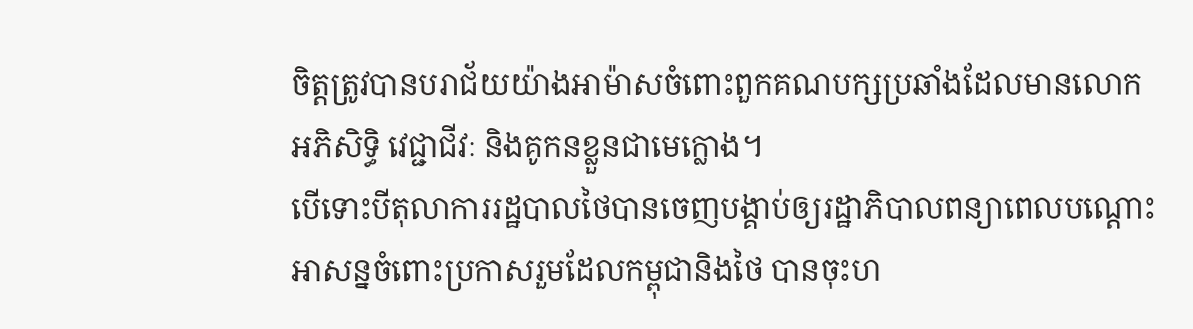ចិត្តត្រូវបានបរាជ័យយ៉ាងអាម៉ាសចំពោះពួកគណបក្សប្រឆាំងដែលមានលោកអភិសិទ្ធិ វេជ្ជាជីវៈ និងគូកនខ្លួនជាមេក្លោង។
បើទោះបីតុលាការរដ្ឋបាលថៃបានចេញបង្គាប់ឲ្យរដ្ឋាភិបាលពន្យាពេលបណ្ដោះអាសន្នចំពោះប្រកាសរួមដែលកម្ពុជានិងថៃ បានចុះហ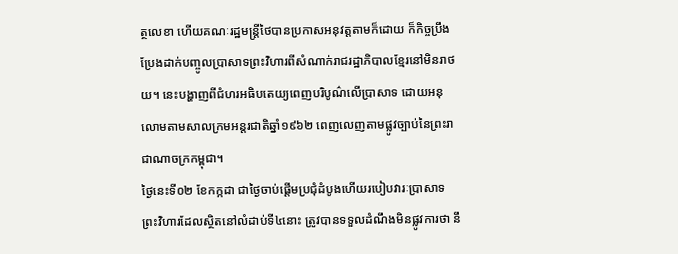ត្ថលេខា ហើយគណៈរដ្ឋមន្ត្រីថៃបានប្រកាសអនុវត្តតាមក៏ដោយ ក៏កិច្ចប្រឹងប្រែងដាក់បញ្ចូលប្រាសាទព្រះវិហារពីសំណាក់រាជរដ្ឋាភិបាលខ្មែរនៅមិនរាថយ។ នេះបង្ហាញពីជំហរអធិបតេយ្យពេញបរិបូណ៌លើប្រាសាទ ដោយអនុលោមតាមសាលក្រមអន្តរជាតិឆ្នាំ១៩៦២ ពេញលេញតាមផ្លូវច្បាប់នៃព្រះរាជាណាចក្រកម្ពុជា។
ថ្ងៃនេះទី០២ ខែកក្កដា ជាថ្ងៃចាប់ផ្ដើមប្រជុំដំបូងហើយរបៀបវារៈប្រាសាទព្រះវិហារដែលស្ថិតនៅលំដាប់ទី៤នោះ ត្រូវបានទទួលដំណឹងមិនផ្លូវការថា នឹ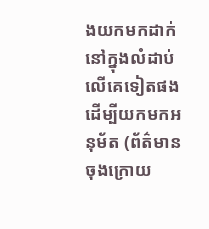ងយកមកដាក់នៅក្នុងលំដាប់លើគេទៀតផងដើម្បីយកមកអនុម័ត (ព័ត៌មានចុងក្រោយ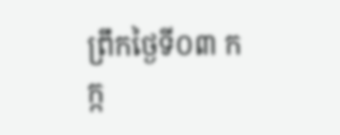ព្រឹកថ្ងៃទី០៣ កក្ក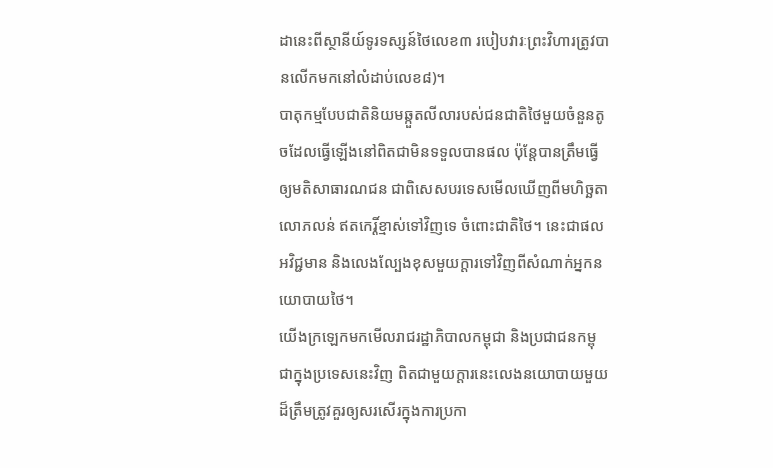ដានេះពីស្ថានីយ៍ទូរទស្សន៍ថៃលេខ៣ របៀបវារៈព្រះវិហារត្រូវបានលើកមកនៅលំដាប់លេខ៨)។
បាតុកម្មបែបជាតិនិយមឆ្កួតលីលារបស់ជនជាតិថៃមួយចំនួនតូចដែលធ្វើឡើងនៅពិតជាមិនទទួលបានផល ប៉ុន្តែបានត្រឹមធ្វើឲ្យមតិសាធារណជន ជាពិសេសបរទេសមើលឃើញពីមហិច្ឆតាលោភលន់ ឥតកេរ្តិ៍ខ្មាស់ទៅវិញទេ ចំពោះជាតិថៃ។ នេះជាផលអវិជ្ជមាន និងលេងល្បែងខុសមួយក្ដារទៅវិញពីសំណាក់អ្នកនយោបាយថៃ។
យើងក្រឡេកមកមើលរាជរដ្ឋាភិបាលកម្ពុជា និងប្រជាជនកម្ពុជាក្នុងប្រទេសនេះវិញ ពិតជាមួយក្ដារនេះលេងនយោបាយមួយដ៏ត្រឹមត្រូវគួរឲ្យសរសើរក្នុងការប្រកា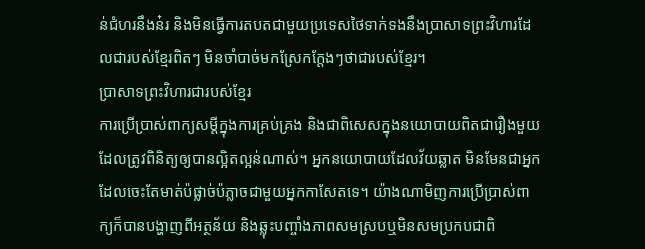ន់ជំហរនឹងន៎រ និងមិនធ្វើការតបតជាមួយប្រទេសថៃទាក់ទងនឹងប្រាសាទព្រះវិហារដែលជារបស់ខ្មែរពិតៗ មិនចាំបាច់មកស្រែកក្ដែងៗថាជារបស់ខ្មែរ។
ប្រាសាទព្រះវិហារជារបស់ខ្មែរ
ការប្រើប្រាស់ពាក្យសម្ដីក្នុងការគ្រប់គ្រង និងជាពិសេសក្នុងនយោបាយពិតជារឿងមួយដែលត្រូវពិនិត្យឲ្យបានល្អិតល្អន់ណាស់។ អ្នកនយោបាយដែលវ័យឆ្លាត មិនមែនជាអ្នកដែលចេះតែមាត់ប៉ផ្លាច់ប៉ភ្លាចជាមួយអ្នកកាសែតទេ។ យ៉ាងណាមិញការប្រើប្រាស់ពាក្យក៏បានបង្ហាញពីអត្ថន័យ និងឆ្លុះបញ្ចាំងភាពសមស្របឬមិនសមប្រកបជាពិ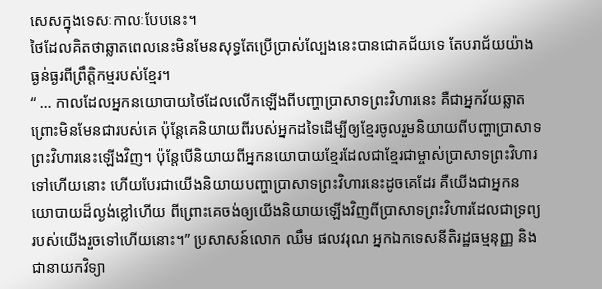សេសក្នុងទេសៈកាលៈបែបនេះ។
ថៃដែលគិតថាឆ្លាតពេលនេះមិនមែនសុទ្ធតែប្រើប្រាស់ល្បែងនេះបានជោគជ័យទេ តែបរាជ័យយ៉ាងធ្ងន់ធ្ងរពីព្រឹត្តិកម្មរបស់ខ្មែរ។
“ … កាលដែលអ្នកនយោបាយថៃដែលលើកឡើងពីបញ្ហាប្រាសាទព្រះវិហារនេះ គឺជាអ្នកវ័យឆ្លាតព្រោះមិនមែនជារបស់គេ ប៉ុន្តែគេនិយាយពីរបស់អ្នកដទៃដើម្បីឲ្យខ្មែរចូលរួមនិយាយពីបញ្ហាប្រាសាទព្រះវិហារនេះឡើងវិញ។ ប៉ុន្តែបើនិយាយពីអ្នកនយោបាយខ្មែរដែលជាខ្មែរជាម្ចាស់ប្រាសាទព្រះវិហារទៅហើយនោះ ហើយបែរជាយើងនិយាយបញ្ហាប្រាសាទព្រះវិហារនេះដូចគេដែរ គឺយើងជាអ្នកនយោបាយដ៏ល្ងង់ខ្លៅហើយ ពីព្រោះគេចង់ឲ្យយើងនិយាយឡើងវិញពីប្រាសាទព្រះវិហារដែលជាទ្រព្យរបស់យើងរួចទៅហើយនោះ។” ប្រសាសន៍លោក ឈឹម ផលវរុណ អ្នកឯកទេសនីតិរដ្ឋធម្មនុញ្ញ និងជានាយកវិទ្យា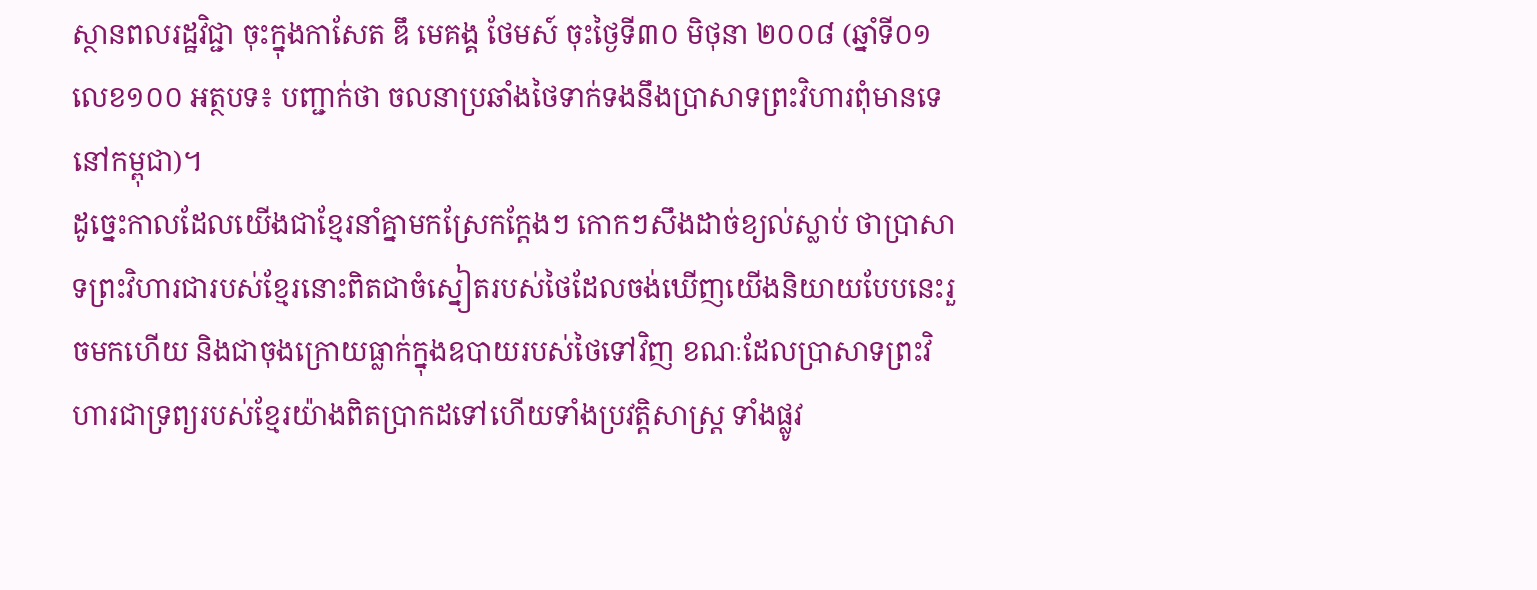ស្ថានពលរដ្ឋវិជ្ជា ចុះក្នុងកាសែត ឌឹ មេគង្គ ថែមស៍ ចុះថ្ងៃទី៣០ មិថុនា ២០០៨ (ឆ្នាំទី០១ លេខ១០០ អត្ថបទ៖ បញ្ជាក់ថា ចលនាប្រឆាំងថៃទាក់ទងនឹងប្រាសាទព្រះវិហារពុំមានទេនៅកម្ពុជា)។
ដូច្នេះកាលដែលយើងជាខ្មែរនាំគ្នាមកស្រែកក្ដែងៗ កោកៗសឹងដាច់ខ្យល់ស្លាប់ ថាប្រាសាទព្រះវិហារជារបស់ខ្មែរនោះពិតជាចំស្នៀតរបស់ថៃដែលចង់ឃើញយើងនិយាយបែបនេះរួចមកហើយ និងជាចុងក្រោយធ្លាក់ក្នុងឧបាយរបស់ថៃទៅវិញ ខណៈដែលប្រាសាទព្រះវិហារជាទ្រព្យរបស់ខ្មែរយ៉ាងពិតប្រាកដទៅហើយទាំងប្រវត្តិសាស្ត្រ ទាំងផ្លូវ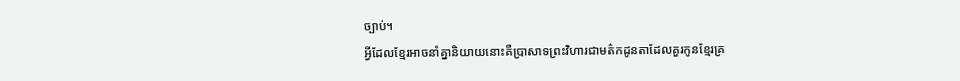ច្បាប់។
អ្វីដែលខ្មែរអាចនាំគ្នានិយាយនោះគឺប្រាសាទព្រះវិហារជាមត៌កដូនតាដែលគួរកូនខ្មែរគ្រ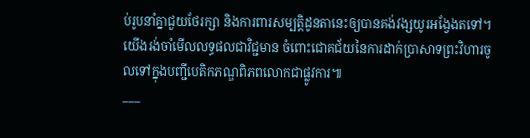ប់រូបនាំគ្នាជួយថែរក្សា និងការពារសម្បត្តិដូនតានេះឲ្យបានគង់វង្សយូរអង្វែងតទៅ។
យើងរង់ចាំមើលលទ្ធផលជាវិជ្ជមាន ចំពោះជោគជ័យនៃការដាក់ប្រាសាទព្រះវិហារចូលទៅក្នុងបញ្ជីបេតិកភណ្ឌពិភពលោកជាផ្លូវការ៕
___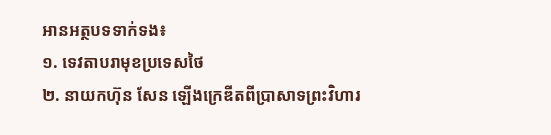អានអត្ថបទទាក់ទង៖
១. ទេវតាបរាមុខប្រទេសថៃ
២. នាយកហ៊ុន សែន ឡើងក្រេឌីតពីប្រាសាទព្រះវិហារ